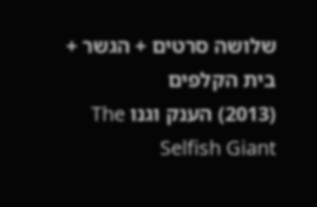שלושה סרטים + הגשר + בית הקלפים
(2013) הענק וגנו The Selfish Giant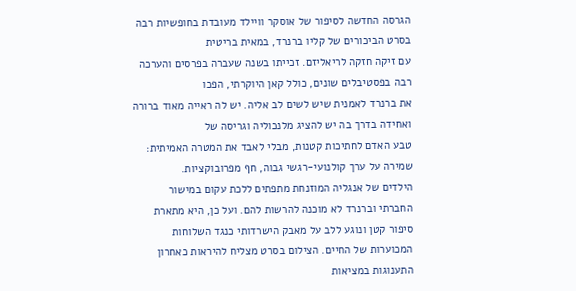הגרסה החדשה לסיפור של אוסקר וויילד מעובדת בחופשיות רבה בסרט הביכורים של קליו ברנרד, במאית בריטית
עם זיקה חזקה לריאליזם. זכייתו בשנה שעברה בפרסים והערכה רבה בפסטיבלים שונים, כולל קאן היוקרתי, הפכו
את ברנרד לאמנית שיש לשים לב אליה. יש לה ראייה מאוד ברורה ואחידה בדרך בה יש להציג מלנכוליה וגריסה של
טבע האדם לחתיכות קטנות, מבלי לאבד את המטרה האמיתית: שמירה על ערך קולנועי-רגשי גבוה, חף מפרובוקציות.
הילדים של אנגליה המוזנחת מתפתים ללכת עקום במישור החברתי וברנרד לא מוכנה להרשות להם. ועל כן, היא מתארת
סיפור קטן ונוגע ללב על מאבק הישרדותי כנגד השלוחות המכוערות של החיים. הצילום בסרט מצליח להיראות כאחרון
התענוגות במציאות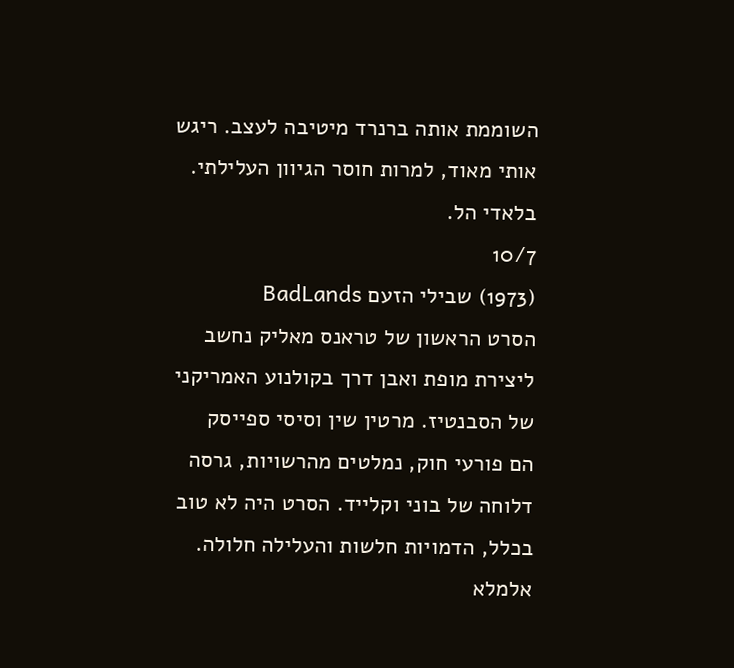השוממת אותה ברנרד מיטיבה לעצב. ריגש אותי מאוד, למרות חוסר הגיוון העלילתי. בלאדי הל.
10/7
(1973) שבילי הזעם BadLands
הסרט הראשון של טראנס מאליק נחשב ליצירת מופת ואבן דרך בקולנוע האמריקני של הסבנטיז. מרטין שין וסיסי ספייסק
הם פורעי חוק, נמלטים מהרשויות, גרסה דלוחה של בוני וקלייד. הסרט היה לא טוב בכלל, הדמויות חלשות והעלילה חלולה.
אלמלא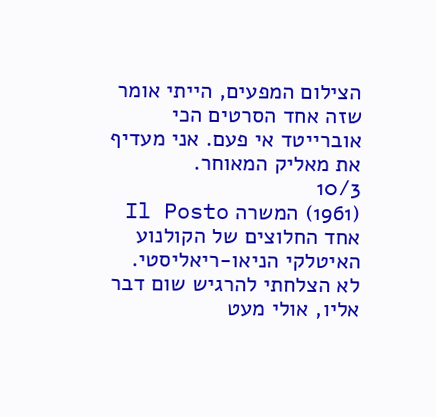הצילום המפעים, הייתי אומר שזה אחד הסרטים הכי אוברייטד אי פעם. אני מעדיף את מאליק המאוחר.
10/3
(1961) המשרה Il Posto
אחד החלוצים של הקולנוע האיטלקי הניאו-ריאליסטי. לא הצלחתי להרגיש שום דבר אליו, אולי מעט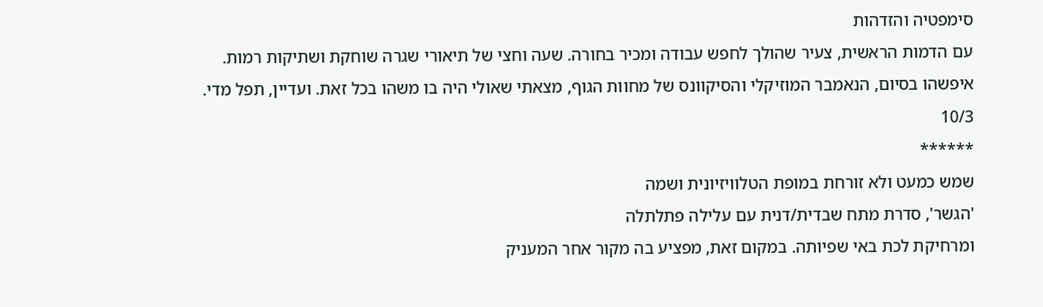סימפטיה והזדהות
עם הדמות הראשית, צעיר שהולך לחפש עבודה ומכיר בחורה. שעה וחצי של תיאורי שגרה שוחקת ושתיקות רמות.
איפשהו בסיום, הנאמבר המוזיקלי והסיקוונס של מחוות הגוף, מצאתי שאולי היה בו משהו בכל זאת. ועדיין, תפל מדי.
10/3
******
שמש כמעט ולא זורחת במופת הטלוויזיונית ושמה
'הגשר', סדרת מתח שבדית/דנית עם עלילה פתלתלה
ומרחיקת לכת באי שפיותה. במקום זאת, מפציע בה מקור אחר המעניק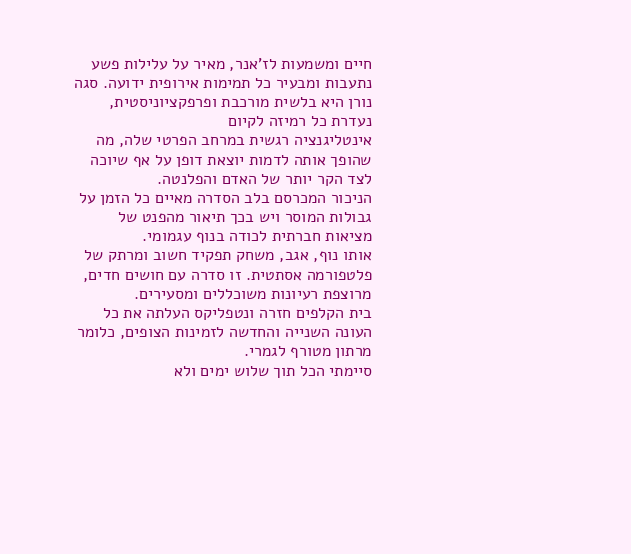חיים ומשמעות לז'אנר, מאיר על עלילות פשע
נתעבות ומבעיר כל תמימות אירופית ידועה. סגה נורן היא בלשית מורכבת ופרפקציוניסטית, נעדרת כל רמיזה לקיום
אינטליגנציה רגשית במרחב הפרטי שלה, מה שהופך אותה לדמות יוצאת דופן על אף שיוכה לצד הקר יותר של האדם והפלנטה.
הניכור המכרסם בלב הסדרה מאיים כל הזמן על גבולות המוסר ויש בכך תיאור מהפנט של מציאות חברתית לכודה בנוף עגמומי.
אותו נוף, אגב, משחק תפקיד חשוב ומרתק של פלטפורמה אסתטית. זו סדרה עם חושים חדים, מרוצפת רעיונות משוכללים ומסעירים.
בית הקלפים חזרה ונטפליקס העלתה את כל העונה השנייה והחדשה לזמינות הצופים, כלומר מרתון מטורף לגמרי.
סיימתי הכל תוך שלוש ימים ולא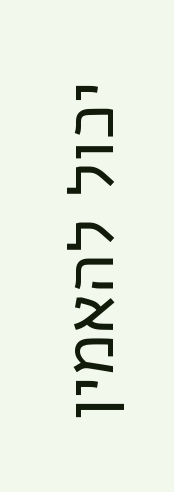יכול להאמין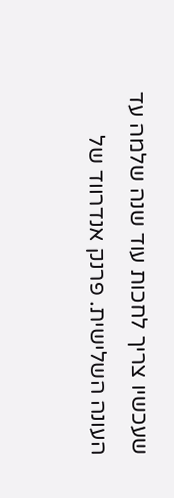שעכשיו צריך לחכות עוד שנה שלמה עד העונה השלישית. פרנק אנדרווד של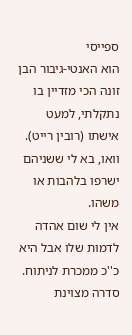ספייסי
הוא האנטי-גיבור הבן זונה הכי מזדיין בו נתקלתי, למעט אישתו (רובין רייט). וואו, בא לי ששניהם ישרפו בלהבות או משהו.
אין לי שום אהדה לדמות שלו אבל היא כ''כ ממכרת לניתוח. סדרה מצוינת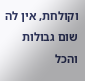וקולחת, אין לה שום גבולות והכל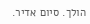הולך. סיום אדיר.